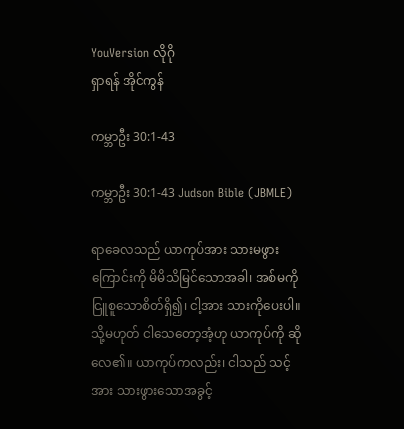YouVersion လိုဂို
ရှာရန် အိုင်ကွန်

ကမ္ဘာဦး 30:1-43

ကမ္ဘာဦး 30:1-43 Judson Bible (JBMLE)

ရာခေလသည် ယာကုပ်အား သားမဖွားကြောင်းကို မိမိသိမြင်သောအခါ၊ အစ်မကိုငြူစူသောစိတ်ရှိ၍၊ ငါ့အား သားကိုပေးပါ။ သို့မဟုတ် ငါသေတော့အံ့ဟု ယာကုပ်ကို ဆိုလေ၏။ ယာကုပ်ကလည်း၊ ငါသည် သင့်အား သားဖွားသောအခွင့်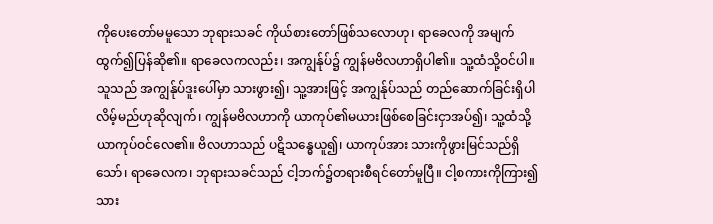ကိုပေးတော်မမူသော ဘုရားသခင် ကိုယ်စားတော်ဖြစ်သလောဟု၊ ရာခေလကို အမျက်ထွက်၍ပြန်ဆို၏။ ရာခေလကလည်း၊ အကျွန်ုပ်၌ ကျွန်မဗိလဟာရှိပါ၏။ သူ့ထံသို့ဝင်ပါ။ သူသည် အကျွန်ုပ်ဒူးပေါ်မှာ သားဖွား၍၊ သူ့အားဖြင့် အကျွန်ုပ်သည် တည်ဆောက်ခြင်းရှိပါလိမ့်မည်ဟုဆိုလျက်၊ ကျွန်မဗိလဟာကို ယာကုပ်၏မယားဖြစ်စေခြင်းငှာအပ်၍၊ သူ့ထံသို့ ယာကုပ်ဝင်လေ၏။ ဗိလဟာသည် ပဋိသန္ဓေယူ၍၊ ယာကုပ်အား သားကိုဖွားမြင်သည်ရှိသော်၊ ရာခေလက၊ ဘုရားသခင်သည် ငါ့ဘက်၌တရားစီရင်တော်မူပြီ။ ငါ့စကားကိုကြား၍ သား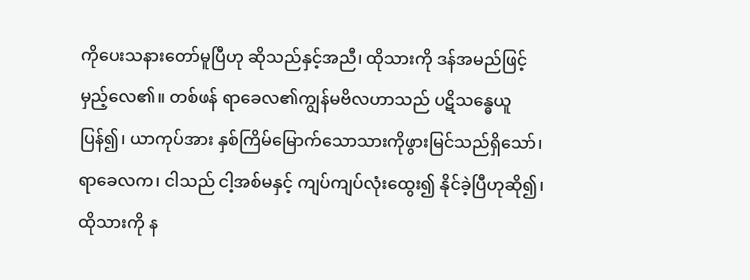ကိုပေးသနားတော်မူပြီဟု ဆိုသည်နှင့်အညီ၊ ထိုသားကို ဒန်အမည်ဖြင့်မှည့်လေ၏။ တစ်ဖန် ရာခေလ၏ကျွန်မဗိလဟာသည် ပဋိသန္ဓေယူပြန်၍၊ ယာကုပ်အား နှစ်ကြိမ်မြောက်သောသားကိုဖွားမြင်သည်ရှိသော်၊ ရာခေလက၊ ငါသည် ငါ့အစ်မနှင့် ကျပ်ကျပ်လုံးထွေး၍ နိုင်ခဲ့ပြီဟုဆို၍၊ ထိုသားကို န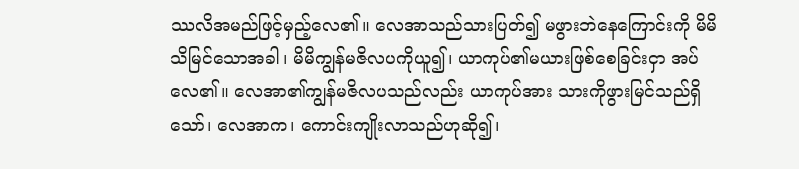ဿလိအမည်ဖြင့်မှည့်လေ၏။ လေအာသည်သားပြတ်၍ မဖွားဘဲနေကြောင်းကို မိမိသိမြင်သောအခါ၊ မိမိကျွန်မဇိလပကိုယူ၍၊ ယာကုပ်၏မယားဖြစ်စေခြင်းငှာ အပ်လေ၏။ လေအာ၏ကျွန်မဇိလပသည်လည်း ယာကုပ်အား သားကိုဖွားမြင်သည်ရှိသော်၊ လေအာက၊ ကောင်းကျိုးလာသည်ဟုဆို၍၊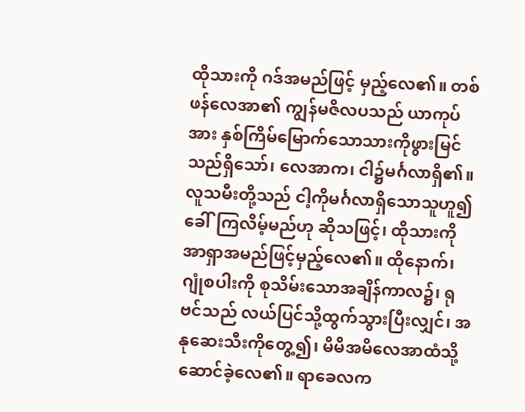ထိုသားကို ဂဒ်အမည်ဖြင့် မှည့်လေ၏။ တစ်ဖန်လေအာ၏ ကျွန်မဇိလပသည် ယာကုပ်အား နှစ်ကြိမ်မြောက်သောသားကိုဖွားမြင်သည်ရှိသော်၊ လေအာက၊ ငါ၌မင်္ဂလာရှိ၏။ လူသမီးတို့သည် ငါ့ကိုမင်္ဂလာရှိသောသူဟူ၍ခေါ်ကြလိမ့်မည်ဟု ဆိုသဖြင့်၊ ထိုသားကို အာရှာအမည်ဖြင့်မှည့်လေ၏။ ထိုနောက်၊ ဂျုံစပါးကို စုသိမ်းသောအချိန်ကာလ၌၊ ရုဗင်သည် လယ်ပြင်သို့ထွက်သွားပြီးလျှင်၊ အနုဆေးသီးကိုတွေ့၍၊ မိမိအမိလေအာထံသို့ ဆောင်ခဲ့လေ၏။ ရာခေလက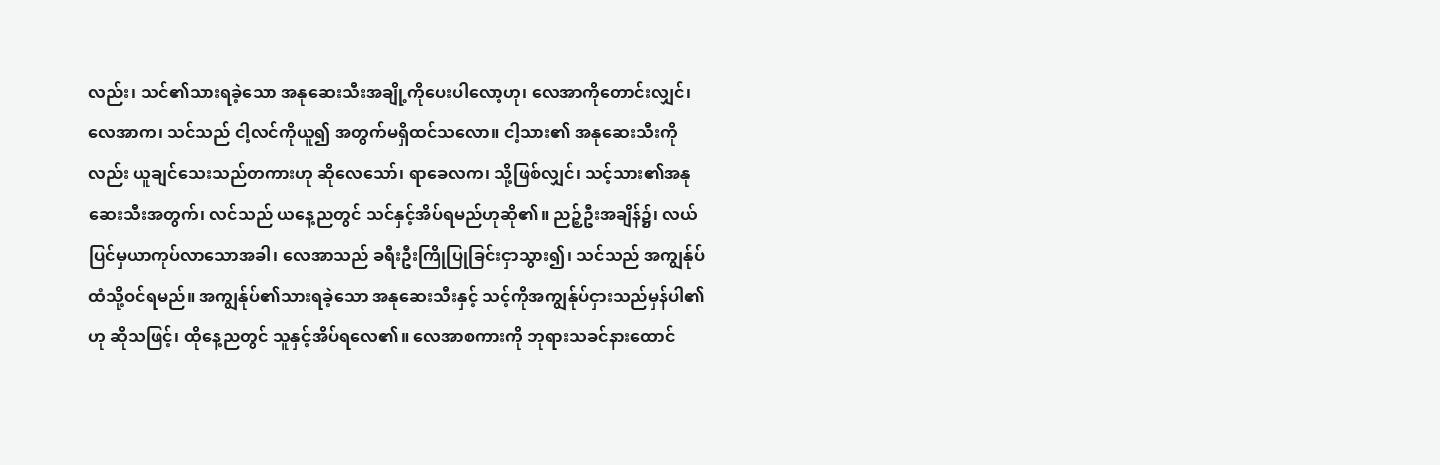လည်း၊ သင်၏သားရခဲ့သော အနုဆေးသီးအချို့ကိုပေးပါလော့ဟု၊ လေအာကိုတောင်းလျှင်၊ လေအာက၊ သင်သည် ငါ့လင်ကိုယူ၍ အတွက်မရှိထင်သလော။ ငါ့သား၏ အနုဆေးသီးကိုလည်း ယူချင်သေးသည်တကားဟု ဆိုလေသော်၊ ရာခေလက၊ သို့ဖြစ်လျှင်၊ သင့်သား၏အနုဆေးသီးအတွက်၊ လင်သည် ယနေ့ညတွင် သင်နှင့်အိပ်ရမည်ဟုဆို၏။ ညဉ့်ဦးအချိန်၌၊ လယ်ပြင်မှယာကုပ်လာသောအခါ၊ လေအာသည် ခရီးဦးကြိုပြုခြင်းငှာသွား၍၊ သင်သည် အကျွန်ုပ်ထံသို့ဝင်ရမည်။ အကျွန်ုပ်၏သားရခဲ့သော အနုဆေးသီးနှင့် သင့်ကိုအကျွန်ုပ်ငှားသည်မှန်ပါ၏ဟု ဆိုသဖြင့်၊ ထိုနေ့ညတွင် သူနှင့်အိပ်ရလေ၏။ လေအာစကားကို ဘုရားသခင်နားထောင်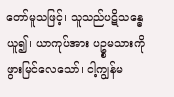တော်မူသဖြင့်၊ သူသည်ပဋိသန္ဓေယူ၍၊ ယာကုပ်အား ပဥ္စမသားကိုဖွားမြင်လေသော်၊ ငါ့ကျွန်မ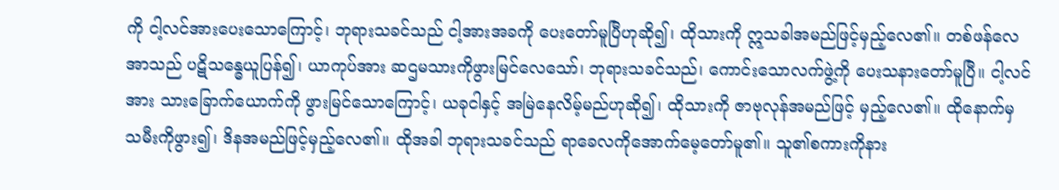ကို ငါ့လင်အားပေးသောကြောင့်၊ ဘုရားသခင်သည် ငါ့အားအခကို ပေးတော်မူပြီဟုဆို၍၊ ထိုသားကို ဣသခါအမည်ဖြင့်မှည့်လေ၏။ တစ်ဖန်လေအာသည် ပဋိသန္ဓေယူပြန်၍၊ ယာကုပ်အား ဆဌမသားကိုဖွားမြင်လေသော်၊ ဘုရားသခင်သည်၊ ကောင်းသောလက်ဖွဲ့ကို ပေးသနားတော်မူပြီ။ ငါ့လင်အား သားခြောက်ယောက်ကို ဖွားမြင်သောကြောင့်၊ ယခုငါနှင့် အမြဲနေလိမ့်မည်ဟုဆို၍၊ ထိုသားကို ဇာဗုလုန်အမည်ဖြင့် မှည့်လေ၏။ ထိုနောက်မှ သမီးကိုဖွား၍၊ ဒိနအမည်ဖြင့်မှည့်လေ၏။ ထိုအခါ ဘုရားသခင်သည် ရာခေလကိုအောက်မေ့တော်မူ၏။ သူ၏စကားကိုနား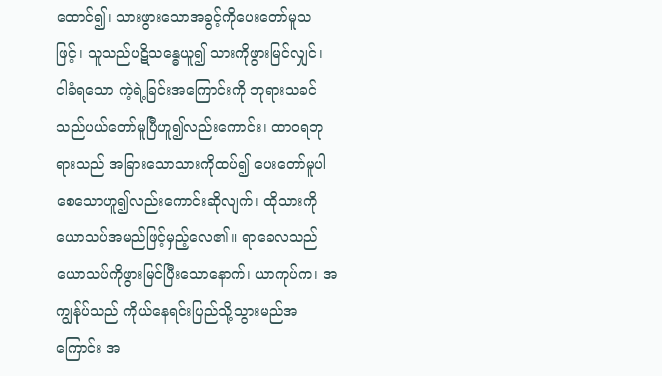ထောင်၍၊ သားဖွားသောအခွင့်ကိုပေးတော်မူသဖြင့်၊ သူသည်ပဋိသန္ဓေယူ၍ သားကိုဖွားမြင်လျှင်၊ ငါခံရသော ကဲ့ရဲ့ခြင်းအကြောင်းကို ဘုရားသခင်သည်ပယ်တော်မူပြီဟူ၍လည်းကောင်း၊ ထာဝရဘုရားသည် အခြားသောသားကိုထပ်၍ ပေးတော်မူပါစေသောဟူ၍လည်းကောင်းဆိုလျက်၊ ထိုသားကို ယောသပ်အမည်ဖြင့်မှည့်လေ၏။ ရာခေလသည် ယောသပ်ကိုဖွားမြင်ပြီးသောနောက်၊ ယာကုပ်က၊ အကျွန်ုပ်သည် ကိုယ်နေရင်းပြည်သို့သွားမည်အကြောင်း အ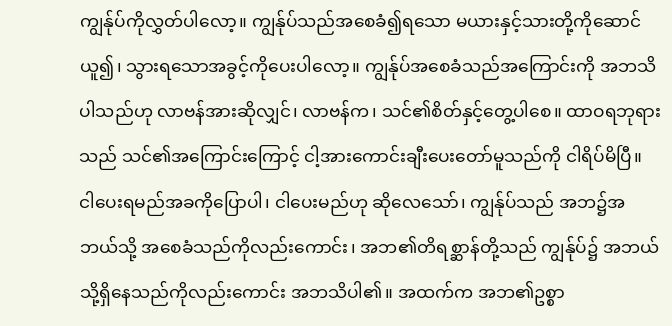ကျွန်ုပ်ကိုလွှတ်ပါလော့။ ကျွန်ုပ်သည်အစေခံ၍ရသော မယားနှင့်သားတို့ကိုဆောင်ယူ၍၊ သွားရသောအခွင့်ကိုပေးပါလော့။ ကျွန်ုပ်အစေခံသည်အကြောင်းကို အဘသိပါသည်ဟု လာဗန်အားဆိုလျှင်၊ လာဗန်က၊ သင်၏စိတ်နှင့်တွေ့ပါစေ။ ထာဝရဘုရားသည် သင်၏အကြောင်းကြောင့် ငါ့အားကောင်းချီးပေးတော်မူသည်ကို ငါရိပ်မိပြီ။ ငါပေးရမည်အခကိုပြောပါ၊ ငါပေးမည်ဟု ဆိုလေသော်၊ ကျွန်ုပ်သည် အဘ၌အဘယ်သို့ အစေခံသည်ကိုလည်းကောင်း၊ အဘ၏တိရစ္ဆာန်တို့သည် ကျွန်ုပ်၌ အဘယ်သို့ရှိနေသည်ကိုလည်းကောင်း အဘသိပါ၏။ အထက်က အဘ၏ဥစ္စာ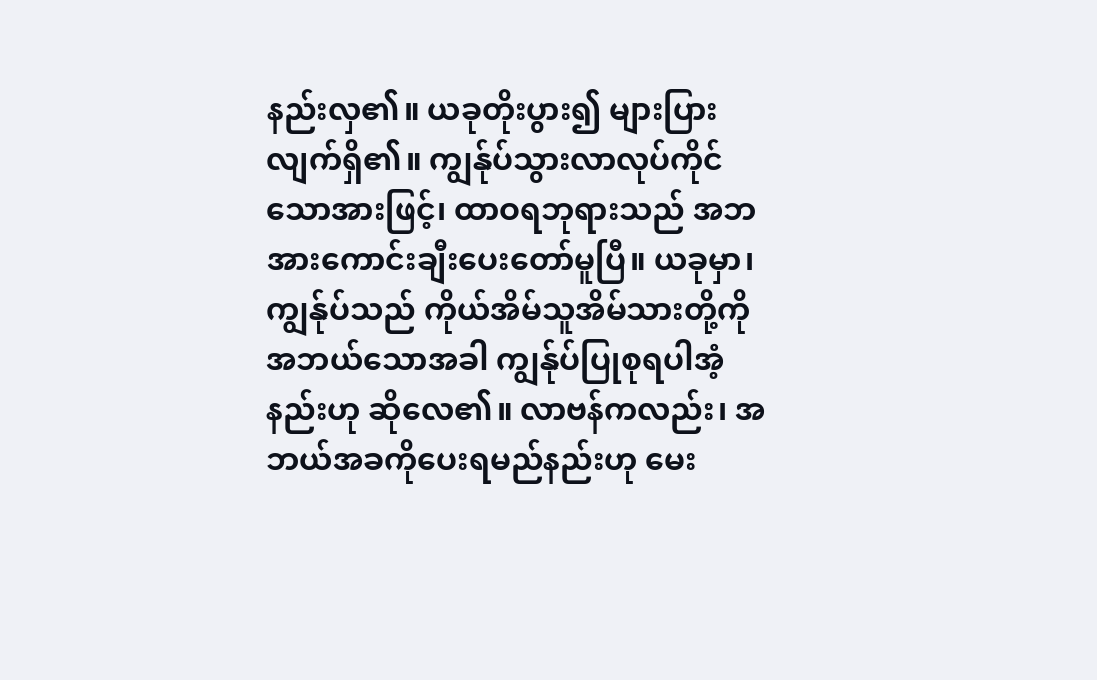နည်းလှ၏။ ယခုတိုးပွား၍ များပြားလျက်ရှိ၏။ ကျွန်ုပ်သွားလာလုပ်ကိုင်သောအားဖြင့်၊ ထာဝရဘုရားသည် အဘအားကောင်းချီးပေးတော်မူပြီ။ ယခုမှာ၊ ကျွန်ုပ်သည် ကိုယ်အိမ်သူအိမ်သားတို့ကို အဘယ်သောအခါ ကျွန်ုပ်ပြုစုရပါအံ့နည်းဟု ဆိုလေ၏။ လာဗန်ကလည်း၊ အဘယ်အခကိုပေးရမည်နည်းဟု မေး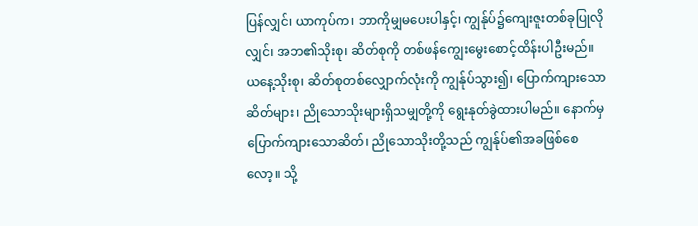ပြန်လျှင်၊ ယာကုပ်က၊ ဘာကိုမျှမပေးပါနှင့်၊ ကျွန်ုပ်၌ကျေးဇူးတစ်ခုပြုလိုလျှင်၊ အဘ၏သိုးစု၊ ဆိတ်စုကို တစ်ဖန်ကျွေးမွေးစောင့်ထိန်းပါဦးမည်။ ယနေ့သိုးစု၊ ဆိတ်စုတစ်လျှောက်လုံးကို ကျွန်ုပ်သွား၍၊ ပြောက်ကျားသောဆိတ်များ၊ ညိုသောသိုးများရှိသမျှတို့ကို ရွေးနုတ်ခွဲထားပါမည်။ နောက်မှ ပြောက်ကျားသောဆိတ်၊ ညိုသောသိုးတို့သည် ကျွန်ုပ်၏အခဖြစ်စေလော့။ သို့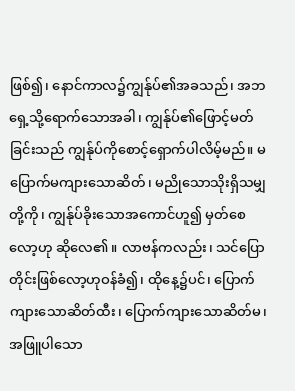ဖြစ်၍၊ နောင်ကာလ၌ကျွန်ုပ်၏အခသည်၊ အဘရှေ့သို့ရောက်သောအခါ၊ ကျွန်ုပ်၏ဖြောင့်မတ်ခြင်းသည် ကျွန်ုပ်ကိုစောင့်ရှောက်ပါလိမ့်မည်။ မပြောက်မကျားသောဆိတ်၊ မညိုသောသိုးရှိသမျှတို့ကို၊ ကျွန်ုပ်ခိုးသောအကောင်ဟူ၍ မှတ်စေလော့ဟု ဆိုလေ၏။ လာဗန်ကလည်း၊ သင်ပြောတိုင်းဖြစ်လော့ဟုဝန်ခံ၍၊ ထိုနေ့၌ပင်၊ ပြောက်ကျားသောဆိတ်ထီး၊ ပြောက်ကျားသောဆိတ်မ၊ အဖြူပါသော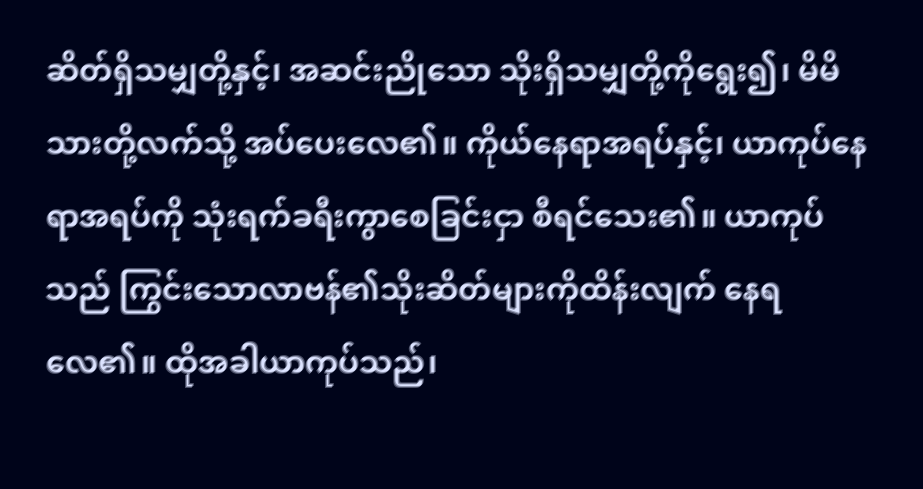ဆိတ်ရှိသမျှတို့နှင့်၊ အဆင်းညိုသော သိုးရှိသမျှတို့ကိုရွေး၍၊ မိမိသားတို့လက်သို့ အပ်ပေးလေ၏။ ကိုယ်နေရာအရပ်နှင့်၊ ယာကုပ်နေရာအရပ်ကို သုံးရက်ခရီးကွာစေခြင်းငှာ စီရင်သေး၏။ ယာကုပ်သည် ကြွင်းသောလာဗန်၏သိုးဆိတ်များကိုထိန်းလျက် နေရလေ၏။ ထိုအခါယာကုပ်သည်၊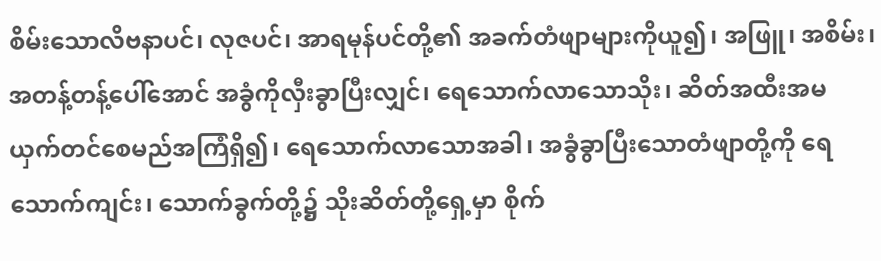စိမ်းသောလိဗနာပင်၊ လုဇပင်၊ အာရမုန်ပင်တို့၏ အခက်တံဖျာများကိုယူ၍၊ အဖြူ၊ အစိမ်း၊ အတန့်တန့်ပေါ်အောင် အခွံကိုလှီးခွာပြီးလျှင်၊ ရေသောက်လာသောသိုး၊ ဆိတ်အထီးအမယှက်တင်စေမည်အကြံရှိ၍၊ ရေသောက်လာသောအခါ၊ အခွံခွာပြီးသောတံဖျာတို့ကို ရေသောက်ကျင်း၊ သောက်ခွက်တို့၌ သိုးဆိတ်တို့ရှေ့မှာ စိုက်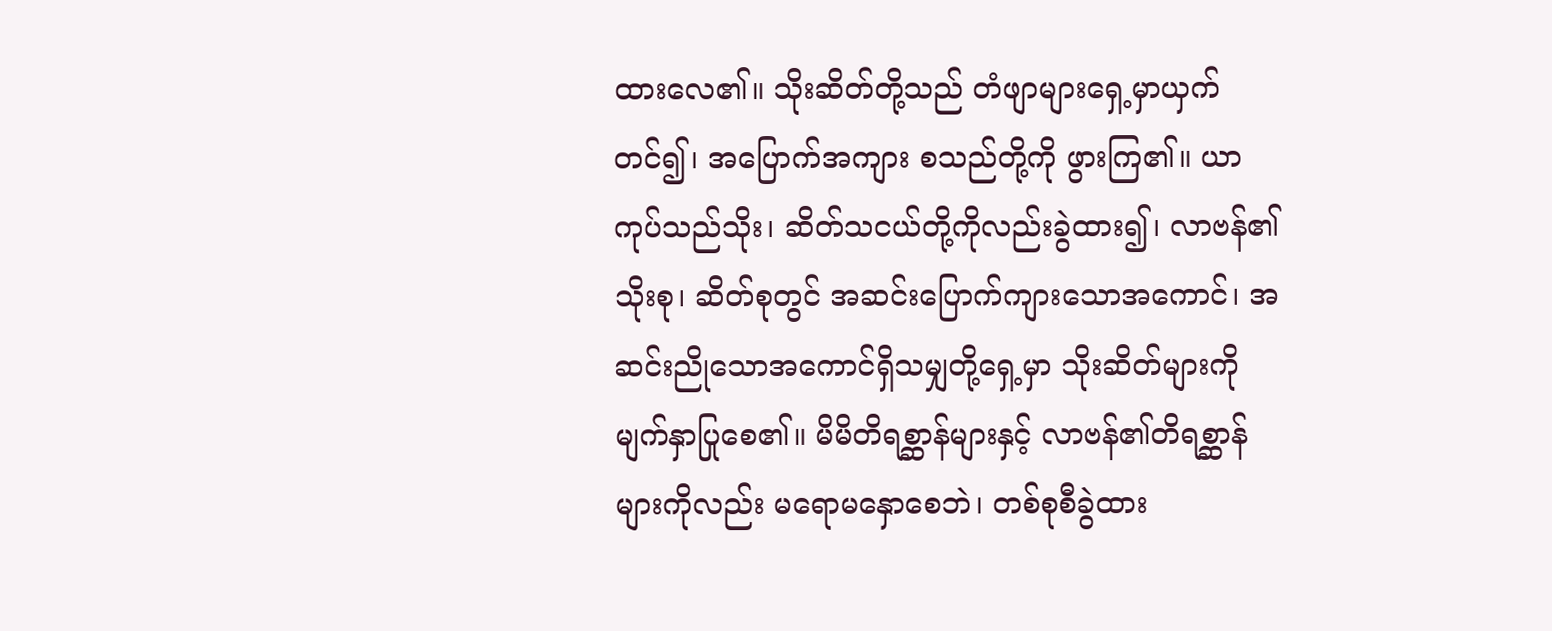ထားလေ၏။ သိုးဆိတ်တို့သည် တံဖျာများရှေ့မှာယှက်တင်၍၊ အပြောက်အကျား စသည်တို့ကို ဖွားကြ၏။ ယာကုပ်သည်သိုး၊ ဆိတ်သငယ်တို့ကိုလည်းခွဲထား၍၊ လာဗန်၏သိုးစု၊ ဆိတ်စုတွင် အဆင်းပြောက်ကျားသောအကောင်၊ အဆင်းညိုသောအကောင်ရှိသမျှတို့ရှေ့မှာ သိုးဆိတ်များကိုမျက်နှာပြုစေ၏။ မိမိတိရစ္ဆာန်များနှင့် လာဗန်၏တိရစ္ဆာန်များကိုလည်း မရောမနှောစေဘဲ၊ တစ်စုစီခွဲထား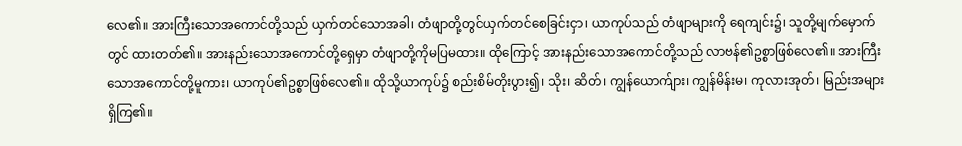လေ၏။ အားကြီးသောအကောင်တို့သည် ယှက်တင်သောအခါ၊ တံဖျာတို့တွင်ယှက်တင်စေခြင်းငှာ၊ ယာကုပ်သည် တံဖျာများကို ရေကျင်း၌၊ သူတို့မျက်မှောက်တွင် ထားတတ်၏။ အားနည်းသောအကောင်တို့ရှေမှာ တံဖျာတို့ကိုမပြမထား။ ထိုကြောင့် အားနည်းသောအကောင်တို့သည် လာဗန်၏ဥစ္စာဖြစ်လေ၏။ အားကြီးသောအကောင်တို့မူကား၊ ယာကုပ်၏ဥစ္စာဖြစ်လေ၏။ ထိုသို့ယာကုပ်၌ စည်းစိမ်တိုးပွား၍၊ သိုး၊ ဆိတ်၊ ကျွန်ယောက်ျား၊ ကျွန်မိန်းမ၊ ကုလားအုတ်၊ မြည်းအများရှိကြ၏။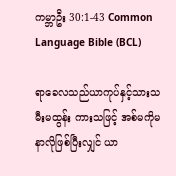ကမ္ဘာဦး 30:1-43 Common Language Bible (BCL)

ရာခေလသည်ယာကုပ်နှင့်သားသမီးမထွန်း ကားသဖြင့် အစ်မကိုမနာလိုဖြစ်ပြီးလျှင် ယာ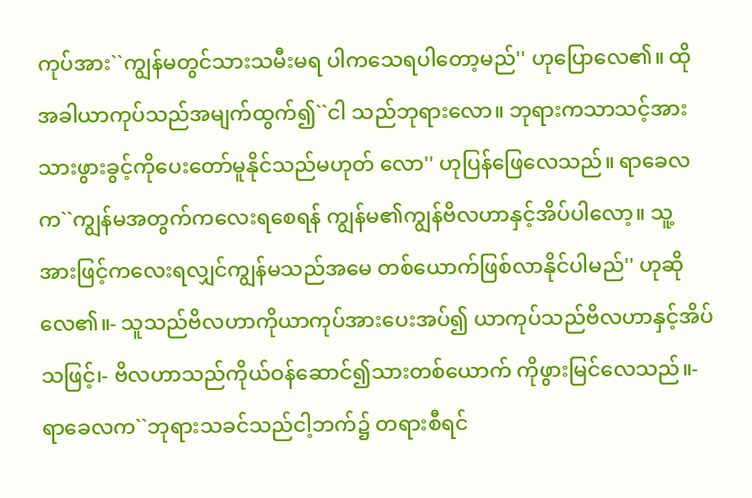ကုပ်အား``ကျွန်မတွင်သားသမီးမရ ပါကသေရပါတော့မည်'' ဟုပြောလေ၏။ ထိုအခါယာကုပ်သည်အမျက်ထွက်၍``ငါ သည်ဘုရားလော။ ဘုရားကသာသင့်အား သားဖွားခွင့်ကိုပေးတော်မူနိုင်သည်မဟုတ် လော'' ဟုပြန်ဖြေလေသည်။ ရာခေလက``ကျွန်မအတွက်ကလေးရစေရန် ကျွန်မ၏ကျွန်ဗိလဟာနှင့်အိပ်ပါလော့။ သူ့ အားဖြင့်ကလေးရလျှင်ကျွန်မသည်အမေ တစ်ယောက်ဖြစ်လာနိုင်ပါမည်'' ဟုဆိုလေ၏။- သူသည်ဗိလဟာကိုယာကုပ်အားပေးအပ်၍ ယာကုပ်သည်ဗိလဟာနှင့်အိပ်သဖြင့်၊- ဗိလဟာသည်ကိုယ်ဝန်ဆောင်၍သားတစ်ယောက် ကိုဖွားမြင်လေသည်။- ရာခေလက``ဘုရားသခင်သည်ငါ့ဘက်၌ တရားစီရင်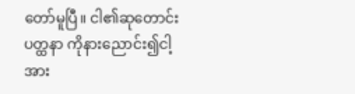တော်မူပြီ။ ငါ၏ဆုတောင်းပတ္ထနာ ကိုနားညောင်း၍ငါ့အား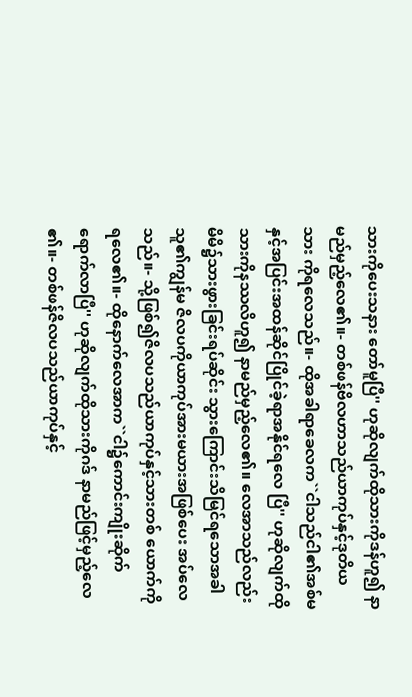သားကိုပေးသနား တော်မူပြီ'' ဟုဆိုလျက်ထိုသားကိုဒန်ဟူ၍ နာမည်မှည့်လေ၏။- တစ်ဖန်ဗိလဟာသည်ယာကုပ်နှင့်ဒုတိယသား ကိုရလေသည်။- ထိုအခါရာခေလက``ငါသည်ငါ၏အစ်မ နှင့်အပြင်းအထန်ဆိုင်ပြိုင်ခဲ့ရာအနိုင်ရလေ ပြီ'' ဟုဆိုလျက်ထိုသားကိုနဿလိဟူ၍ နာမည်မှည့်လေ၏။ လေအာသည်လည်းမိမိ၌သားဖွားခြင်းရပ်ဆိုင်း သွားကြောင်းသိမြင်ရသောအခါ သူ၏ကျွန်မ ဇိလပကိုယာကုပ်အားမယားအဖြစ်ပေး အပ်လေသည်။- သို့ဖြစ်၍ဇိလပသည်ယာကုပ်နှင့်သားတစ် ယောက်ကိုရလေ၏။- ထိုနောက်လေအာက``ငါ၌ကောင်းကျိုးဆိုက် ရောက်လာပြီ'' ဟုဆိုလျက်ထိုသားကိုဂဒ် နာမည်ဖြင့်မှည့်လေ၏။- တစ်ဖန်ဇိလပသည်ယာကုပ်နှင့်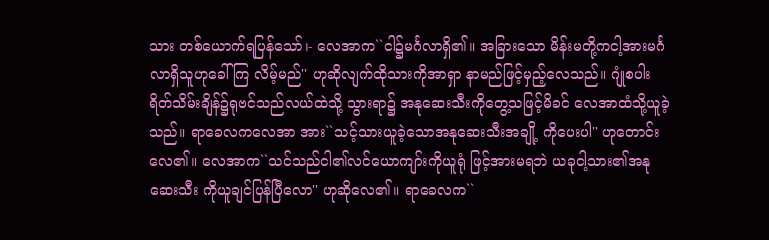သား တစ်ယောက်ရပြန်သော်၊- လေအာက``ငါ၌မင်္ဂလာရှိ၏။ အခြားသော မိန်းမတို့ကငါ့အားမင်္ဂလာရှိသူဟုခေါ်ကြ လိမ့်မည်'' ဟုဆိုလျက်ထိုသားကိုအာရှာ နာမည်ဖြင့်မှည့်လေသည်။ ဂျုံစပါးရိတ်သိမ်းချိန်၌ရုဗင်သည်လယ်ထဲသို့ သွားရာ၌ အနုဆေးသီးကိုတွေ့သဖြင့်မိခင် လေအာထံသို့ယူခဲ့သည်။ ရာခေလကလေအာ အား``သင့်သားယူခဲ့သောအနုဆေးသီးအချို့ ကိုပေးပါ'' ဟုတောင်းလေ၏။ လေအာက``သင်သည်ငါ၏လင်ယောကျာ်းကိုယူရုံ ဖြင့်အားမရဘဲ ယခုငါ့သား၏အနုဆေးသီး ကိုယူချင်ပြန်ပြီလော'' ဟုဆိုလေ၏။ ရာခေလက``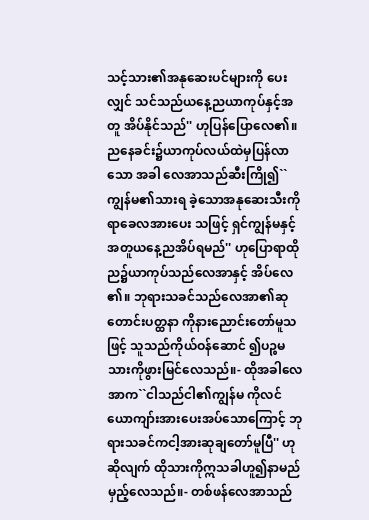သင့်သား၏အနုဆေးပင်များကို ပေးလျှင် သင်သည်ယနေ့ညယာကုပ်နှင့်အတူ အိပ်နိုင်သည်'' ဟုပြန်ပြောလေ၏။ ညနေခင်း၌ယာကုပ်လယ်ထဲမှပြန်လာသော အခါ လေအာသည်ဆီးကြို၍``ကျွန်မ၏သားရ ခဲ့သောအနုဆေးသီးကိုရာခေလအားပေး သဖြင့် ရှင်ကျွန်မနှင့်အတူယနေ့ညအိပ်ရမည်'' ဟုပြောရာထိုည၌ယာကုပ်သည်လေအာနှင့် အိပ်လေ၏။ ဘုရားသခင်သည်လေအာ၏ဆုတောင်းပတ္ထနာ ကိုနားညောင်းတော်မူသဖြင့် သူသည်ကိုယ်ဝန်ဆောင် ၍ပဉ္စမသားကိုဖွားမြင်လေသည်။- ထိုအခါလေအာက``ငါသည်ငါ၏ကျွန်မ ကိုလင်ယောကျာ်းအားပေးအပ်သောကြောင့် ဘုရားသခင်ကငါ့အားဆုချတော်မူပြီ'' ဟုဆိုလျက် ထိုသားကိုဣသခါဟူ၍နာမည်မှည့်လေသည်။- တစ်ဖန်လေအာသည်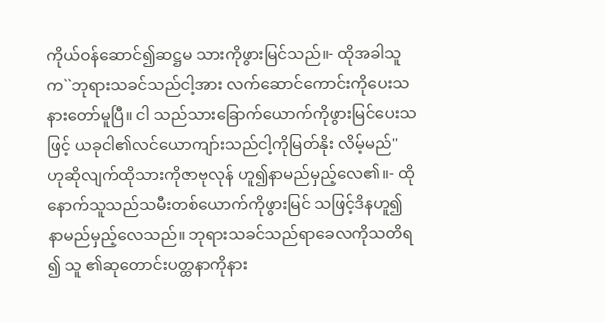ကိုယ်ဝန်ဆောင်၍ဆဋ္ဌမ သားကိုဖွားမြင်သည်။- ထိုအခါသူက``ဘုရားသခင်သည်ငါ့အား လက်ဆောင်ကောင်းကိုပေးသနားတော်မူပြီ။ ငါ သည်သားခြောက်ယောက်ကိုဖွားမြင်ပေးသဖြင့် ယခုငါ၏လင်ယောကျာ်းသည်ငါ့ကိုမြတ်နိုး လိမ့်မည်'' ဟုဆိုလျက်ထိုသားကိုဇာဗုလုန် ဟူ၍နာမည်မှည့်လေ၏။- ထိုနောက်သူသည်သမီးတစ်ယောက်ကိုဖွားမြင် သဖြင့်ဒိနဟူ၍နာမည်မှည့်လေသည်။ ဘုရားသခင်သည်ရာခေလကိုသတိရ၍ သူ ၏ဆုတောင်းပတ္ထနာကိုနား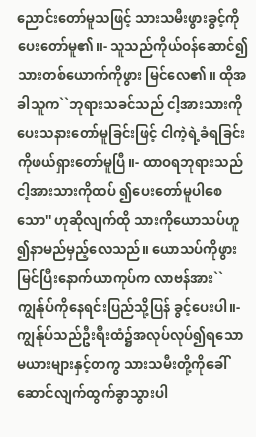ညောင်းတော်မူသဖြင့် သားသမီးဖွားခွင့်ကိုပေးတော်မူ၏။- သူသည်ကိုယ်ဝန်ဆောင်၍သားတစ်ယောက်ကိုဖွား မြင်လေ၏။ ထိုအခါသူက``ဘုရားသခင်သည် ငါ့အားသားကိုပေးသနားတော်မူခြင်းဖြင့် ငါကဲ့ရဲ့ခံရခြင်းကိုဖယ်ရှားတော်မူပြီ။- ထာဝရဘုရားသည်ငါ့အားသားကိုထပ် ၍ပေးတော်မူပါစေသော'' ဟုဆိုလျက်ထို သားကိုယောသပ်ဟူ၍နာမည်မှည့်လေသည်။ ယောသပ်ကိုဖွားမြင်ပြီးနောက်ယာကုပ်က လာဗန်အား``ကျွန်ုပ်ကိုနေရင်းပြည်သို့ပြန် ခွင့်ပေးပါ။- ကျွန်ုပ်သည်ဦးရီးထံ၌အလုပ်လုပ်၍ရသော မယားများနှင့်တကွ သားသမီးတို့ကိုခေါ် ဆောင်လျက်ထွက်ခွာသွားပါ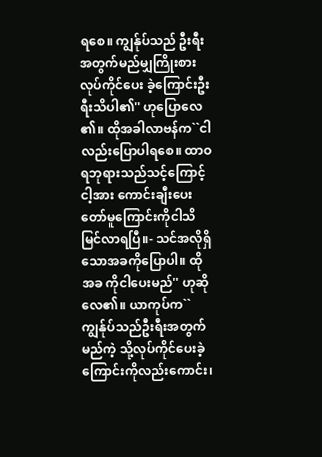ရစေ။ ကျွန်ုပ်သည် ဦးရီးအတွက်မည်မျှကြိုးစားလုပ်ကိုင်ပေး ခဲ့ကြောင်းဦးရီးသိပါ၏'' ဟုပြောလေ၏။ ထိုအခါလာဗန်က``ငါလည်းပြောပါရစေ။ ထာဝရဘုရားသည်သင့်ကြောင့်ငါ့အား ကောင်းချီးပေးတော်မူကြောင်းကိုငါသိ မြင်လာရပြီ။- သင်အလိုရှိသောအခကိုပြောပါ။ ထိုအခ ကိုငါပေးမည်'' ဟုဆိုလေ၏။ ယာကုပ်က``ကျွန်ုပ်သည်ဦးရီးအတွက်မည်ကဲ့ သို့လုပ်ကိုင်ပေးခဲ့ကြောင်းကိုလည်းကောင်း၊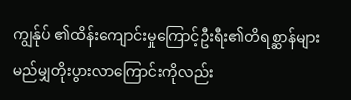ကျွန်ုပ် ၏ထိန်းကျောင်းမှုကြောင့်ဦးရီး၏တိရစ္ဆာန်များ မည်မျှတိုးပွားလာကြောင်းကိုလည်း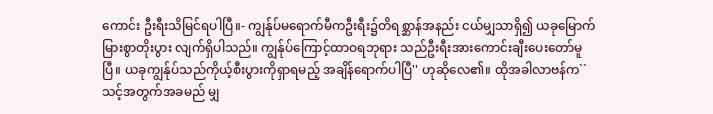ကောင်း ဦးရီးသိမြင်ရပါပြီ။- ကျွန်ုပ်မရောက်မီကဦးရီး၌တိရစ္ဆာန်အနည်း ငယ်မျှသာရှိ၍ ယခုမြောက်မြားစွာတိုးပွား လျက်ရှိပါသည်။ ကျွန်ုပ်ကြောင့်ထာဝရဘုရား သည်ဦးရီးအားကောင်းချီးပေးတော်မူပြီ။ ယခုကျွန်ုပ်သည်ကိုယ့်စီးပွားကိုရှာရမည့် အချိန်ရောက်ပါပြီ'' ဟုဆိုလေ၏။ ထိုအခါလာဗန်က``သင့်အတွက်အခမည် မျှ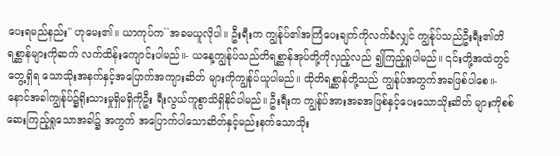ပေးရမည်နည်း'' ဟုမေး၏။ ယာကုပ်က``အခမယူလိုပါ။ ဦးရီးက ကျွန်ုပ်၏အကြံပေးချက်ကိုလက်ခံလျှင် ကျွန်ုပ်သည်ဦးရီး၏တိရစ္ဆာန်များကိုဆက် လက်ထိန်းကျောင်းပါမည်။- ယနေ့ကျွန်ုပ်သည်တိရစ္ဆာန်အုပ်တို့ကိုလှည့်လည် ၍ကြည့်ရှုပါမည်။ ၎င်းတို့အထဲတွင်တွေ့ရှိရ သောသိုးအနက်နှင့်အပြောက်အကျားဆိတ် များကိုကျွန်ုပ်ယူပါမည်။ ထိုတိရစ္ဆာန်တို့သည် ကျွန်ုပ်အတွက်အခဖြစ်ပါစေ။- နောင်အခါကျွန်ုပ်၌ရိုးသားမှုရှိမရှိကိုဦး ရီးလွယ်ကူစွာသိရှိနိုင်ပါမည်။ ဦးရီးက ကျွန်ုပ်အားအခအဖြစ်နှင့်ပေးသောသိုးဆိတ် များကိုစစ်ဆေးကြည့်ရှုသောအခါ၌ အကွက် အပြောက်ပါသောဆိတ်နှင့်မည်းနက်သောသိုး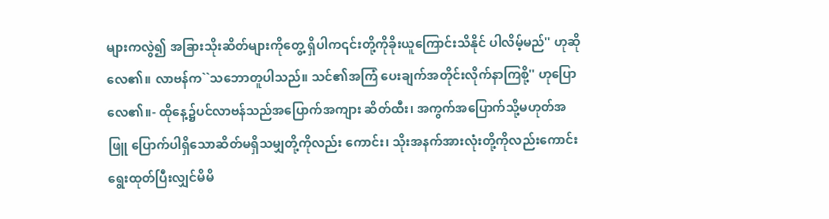များကလွဲ၍ အခြားသိုးဆိတ်များကိုတွေ့ ရှိပါက၎င်းတို့ကိုခိုးယူကြောင်းသိနိုင် ပါလိမ့်မည်'' ဟုဆိုလေ၏။ လာဗန်က``သဘောတူပါသည်။ သင်၏အကြံ ပေးချက်အတိုင်းလိုက်နာကြစို့'' ဟုပြောလေ၏။- ထိုနေ့၌ပင်လာဗန်သည်အပြောက်အကျား ဆိတ်ထီး၊ အကွက်အပြောက်သို့မဟုတ်အဖြူ ပြောက်ပါရှိသောဆိတ်မရှိသမျှတို့ကိုလည်း ကောင်း၊ သိုးအနက်အားလုံးတို့ကိုလည်းကောင်း ရွေးထုတ်ပြီးလျှင်မိမိ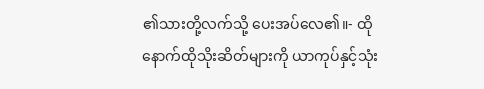၏သားတို့လက်သို့ ပေးအပ်လေ၏။- ထိုနောက်ထိုသိုးဆိတ်များကို ယာကုပ်နှင့်သုံး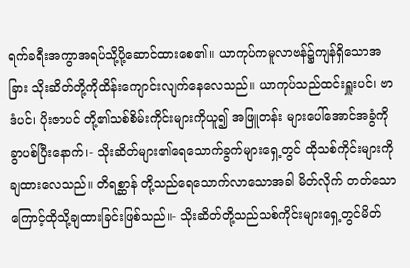ရက်ခရီးအကွာအရပ်သို့ပို့ဆောင်ထားစေ၏။ ယာကုပ်ကမူလာဗန်၌ကျန်ရှိသောအခြား သိုးဆိတ်တို့ကိုထိန်းကျောင်းလျက်နေလေသည်။ ယာကုပ်သည်ထင်းရှူးပင်၊ ဗာဒံပင်၊ ပိုးဇာပင် တို့၏သစ်စိမ်းကိုင်းများကိုယူ၍ အဖြူတန်း များပေါ်အောင်အခွံကိုခွာပစ်ပြီးနောက်၊- သိုးဆိတ်များ၏ရေသောက်ခွက်များရှေ့တွင် ထိုသစ်ကိုင်းများကိုချထားလေသည်။ တိရစ္ဆာန် တို့သည်ရေသောက်လာသောအခါ မိတ်လိုက် တတ်သောကြောင့်ထိုသို့ချထားခြင်းဖြစ်သည်။- သိုးဆိတ်တို့သည်သစ်ကိုင်းများရှေ့တွင်မိတ်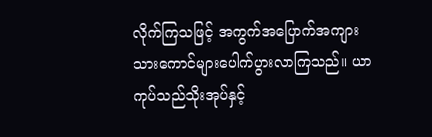လိုက်ကြသဖြင့် အကွက်အပြောက်အကျား သားကောင်များပေါက်ပွားလာကြသည်။ ယာကုပ်သည်သိုးအုပ်နှင့်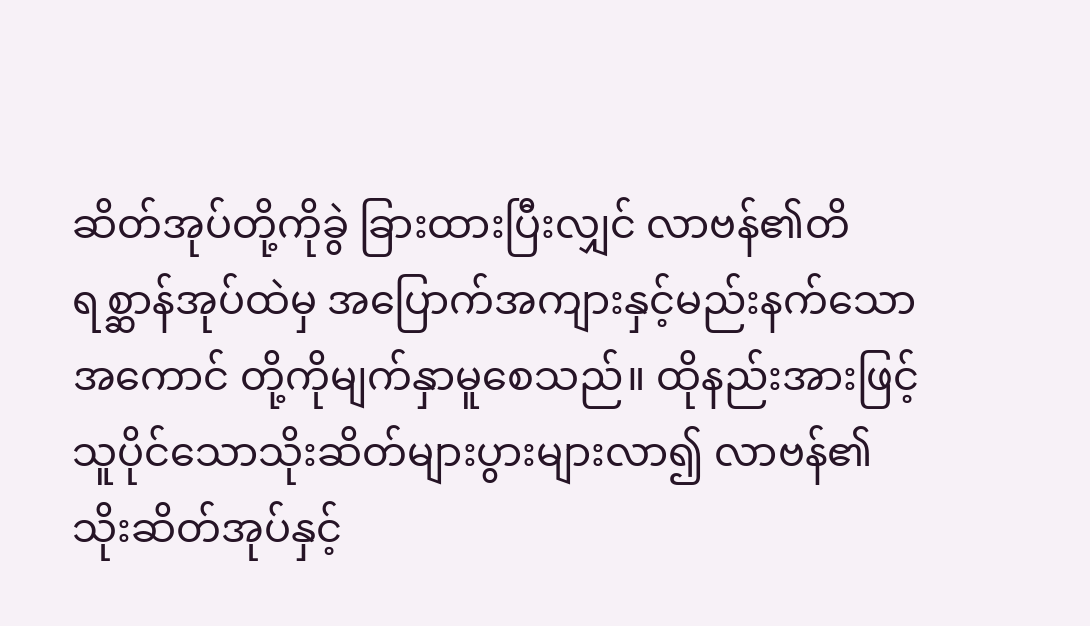ဆိတ်အုပ်တို့ကိုခွဲ ခြားထားပြီးလျှင် လာဗန်၏တိရစ္ဆာန်အုပ်ထဲမှ အပြောက်အကျားနှင့်မည်းနက်သောအကောင် တို့ကိုမျက်နှာမူစေသည်။ ထိုနည်းအားဖြင့် သူပိုင်သောသိုးဆိတ်များပွားများလာ၍ လာဗန်၏သိုးဆိတ်အုပ်နှင့်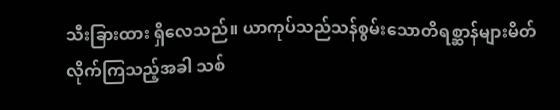သီးခြားထား ရှိလေသည်။ ယာကုပ်သည်သန်စွမ်းသောတိရစ္ဆာန်များမိတ် လိုက်ကြသည့်အခါ သစ်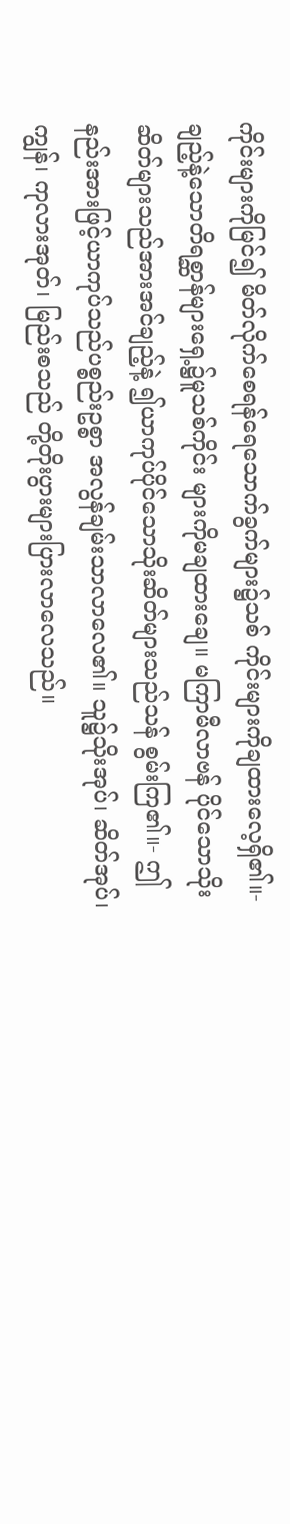ကိုင်းများကိုမြင်၍ မိတ်လိုက်စေရန်ရေသောက်ခွက်များ၌သစ် ကိုင်းများကိုချထားလေ့ရှိ၏။- ချည့်နဲ့သောတိရစ္ဆာန်များရှေ့၌မူသစ်ကိုင်း များကိုမချထားချေ။ မကြာမီလာဗန် ပိုင်သောသိုးဆိတ်များသည်အားအင်ချည့်နဲ့ ၍ယာကုပ်ပိုင်သောသိုးဆိတ်များသည်သန် စွမ်းကြ၏။- ဤနည်းအားဖြင့်ယာကုပ်သည်ပစ္စည်းဥစ္စာ အလွန်ချမ်းသာလာလေ၏။ သူ၌သိုးအုပ်၊ ဆိတ်အုပ်၊ ကျွန်၊ ကုလားအုတ်၊ မြည်းစသည် တို့တိုးပွားများပြားလာလေသည်။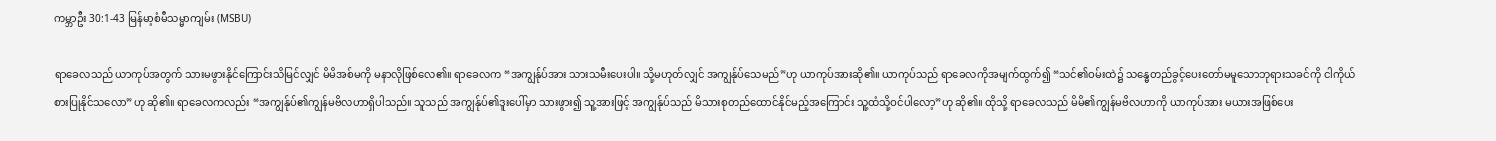ကမ္ဘာဦး 30:1-43 မြန်မာ့စံမီသမ္မာကျမ်း (MSBU)

ရာခေလသည် ယာကုပ်အတွက် သားမဖွားနိုင်ကြောင်းသိမြင်လျှင် မိမိအစ်မကို မနာလိုဖြစ်လေ၏။ ရာခေလက “အကျွန်ုပ်အား သားသမီးပေးပါ။ သို့မဟုတ်လျှင် အကျွန်ုပ်သေမည်”ဟု ယာကုပ်အားဆို၏။ ယာကုပ်သည် ရာခေလကိုအမျက်ထွက်၍ “သင်၏ဝမ်းထဲ၌ သန္ဓေတည်ခွင့်ပေးတော်မမူသောဘုရားသခင်ကို ငါကိုယ်စားပြုနိုင်သလော”ဟု ဆို၏။ ရာခေလကလည်း “အကျွန်ုပ်၏ကျွန်မဗိလဟာရှိပါသည်။ သူသည် အကျွန်ုပ်၏ဒူးပေါ်မှာ သားဖွား၍ သူ့အားဖြင့် အကျွန်ုပ်သည် မိသားစုတည်ထောင်နိုင်မည့်အကြောင်း သူ့ထံသို့ဝင်ပါလော့”ဟု ဆို၏။ ထိုသို့ ရာခေလသည် မိမိ၏ကျွန်မဗိလဟာကို ယာကုပ်အား မယားအဖြစ်ပေး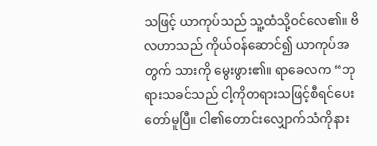သဖြင့် ယာကုပ်သည် သူ့ထံသို့ဝင်လေ၏။ ဗိလဟာသည် ကိုယ်ဝန်ဆောင်၍ ယာကုပ်အတွက် သားကို မွေးဖွား၏။ ရာခေလက “ဘုရားသခင်သည် ငါ့ကိုတရားသဖြင့်စီရင်ပေးတော်မူပြီ။ ငါ၏တောင်းလျှောက်သံကိုနား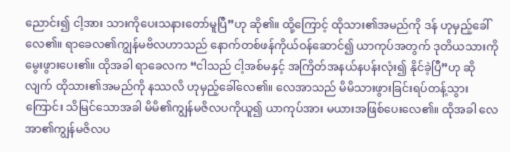ညောင်း၍ ငါ့အား သားကိုပေးသနားတော်မူပြီ”ဟု ဆို၏။ ထို့ကြောင့် ထိုသား၏အမည်ကို ဒန် ဟုမှည့်ခေါ်လေ၏။ ရာခေလ၏ကျွန်မဗိလဟာသည် နောက်တစ်ဖန်ကိုယ်ဝန်ဆောင်၍ ယာကုပ်အတွက် ဒုတိယသားကို မွေးဖွားပေး၏။ ထိုအခါ ရာခေလက “ငါသည် ငါ့အစ်မနှင့် အကြိတ်အနယ်နပန်းလုံး၍ နိုင်ခဲ့ပြီ”ဟု ဆိုလျက် ထိုသား၏အမည်ကို နဿလိ ဟုမှည့်ခေါ်လေ၏။ လေအာသည် မိမိသားဖွားခြင်းရပ်တန့်သွားကြောင်း သိမြင်သောအခါ မိမိ၏ကျွန်မဇိလပကိုယူ၍ ယာကုပ်အား မယားအဖြစ်ပေးလေ၏။ ထိုအခါ လေအာ၏ကျွန်မဇိလပ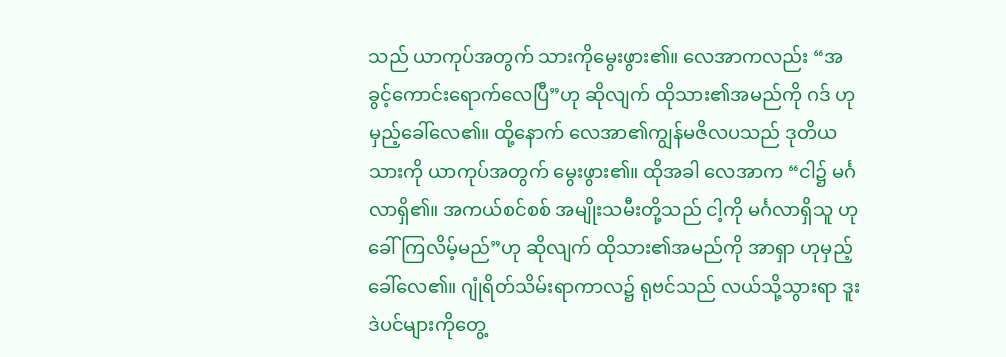သည် ယာကုပ်အတွက် သားကိုမွေးဖွား၏။ လေအာကလည်း “အခွင့်ကောင်းရောက်လေပြီ”ဟု ဆိုလျက် ထိုသား၏အမည်ကို ဂဒ် ဟုမှည့်ခေါ်လေ၏။ ထို့နောက် လေအာ၏ကျွန်မဇိလပသည် ဒုတိယသားကို ယာကုပ်အတွက် မွေးဖွား၏။ ထိုအခါ လေအာက “ငါ၌ မင်္ဂလာရှိ၏။ အကယ်စင်စစ် အမျိုးသမီးတို့သည် ငါ့ကို မင်္ဂလာရှိသူ ဟုခေါ်ကြလိမ့်မည်”ဟု ဆိုလျက် ထိုသား၏အမည်ကို အာရှာ ဟုမှည့်ခေါ်လေ၏။ ဂျုံရိတ်သိမ်းရာကာလ၌ ရုဗင်သည် လယ်သို့သွားရာ ဒူးဒဲပင်များကိုတွေ့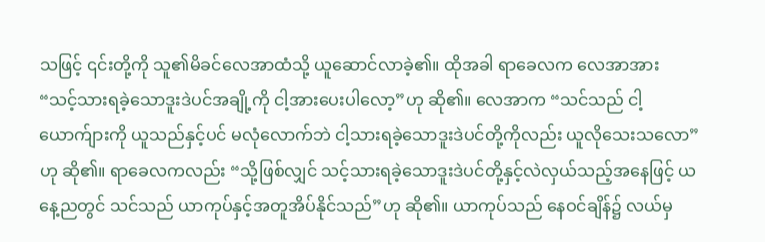သဖြင့် ၎င်းတို့ကို သူ၏မိခင်လေအာထံသို့ ယူဆောင်လာခဲ့၏။ ထိုအခါ ရာခေလက လေအာအား “သင့်သားရခဲ့သောဒူးဒဲပင်အချို့ကို ငါ့အားပေးပါလော့”ဟု ဆို၏။ လေအာက “သင်သည် ငါ့ယောက်ျားကို ယူသည်နှင့်ပင် မလုံလောက်ဘဲ ငါ့သားရခဲ့သောဒူးဒဲပင်တို့ကိုလည်း ယူလိုသေးသလော”ဟု ဆို၏။ ရာခေလကလည်း “သို့ဖြစ်လျှင် သင့်သားရခဲ့သောဒူးဒဲပင်တို့နှင့်လဲလှယ်သည့်အနေဖြင့် ယနေ့ညတွင် သင်သည် ယာကုပ်နှင့်အတူအိပ်နိုင်သည်”ဟု ဆို၏။ ယာကုပ်သည် နေဝင်ချိန်၌ လယ်မှ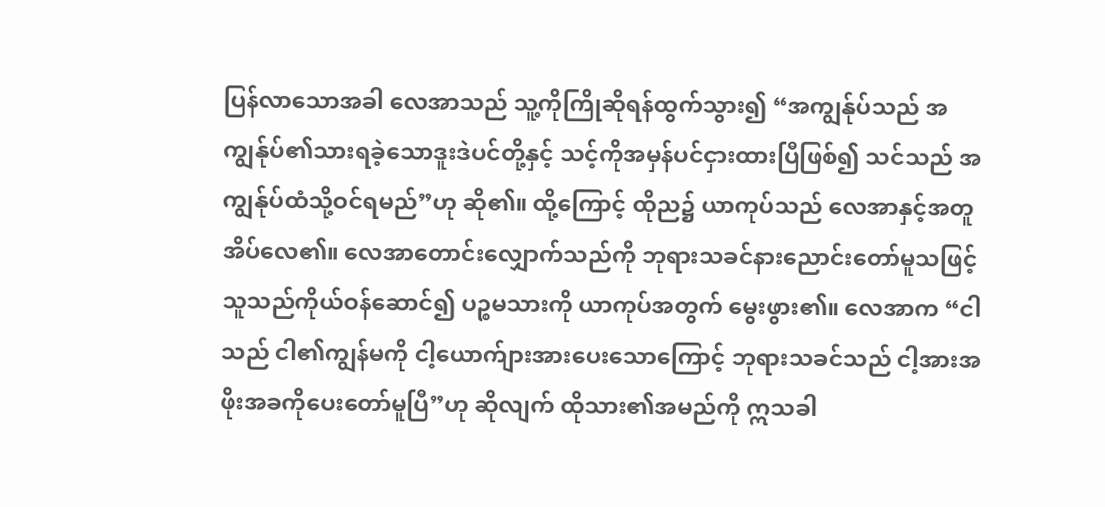ပြန်လာသောအခါ လေအာသည် သူ့ကိုကြိုဆိုရန်ထွက်သွား၍ “အကျွန်ုပ်သည် အကျွန်ုပ်၏သားရခဲ့သောဒူးဒဲပင်တို့နှင့် သင့်ကိုအမှန်ပင်ငှားထားပြီဖြစ်၍ သင်သည် အကျွန်ုပ်ထံသို့ဝင်ရမည်”ဟု ဆို၏။ ထို့ကြောင့် ထိုည၌ ယာကုပ်သည် လေအာနှင့်အတူအိပ်လေ၏။ လေအာတောင်းလျှောက်သည်ကို ဘုရားသခင်နားညောင်းတော်မူသဖြင့် သူသည်ကိုယ်ဝန်ဆောင်၍ ပဉ္စမသားကို ယာကုပ်အတွက် မွေးဖွား၏။ လေအာက “ငါသည် ငါ၏ကျွန်မကို ငါ့ယောက်ျားအားပေးသောကြောင့် ဘုရားသခင်သည် ငါ့အားအဖိုးအခကိုပေးတော်မူပြီ”ဟု ဆိုလျက် ထိုသား၏အမည်ကို ဣသခါ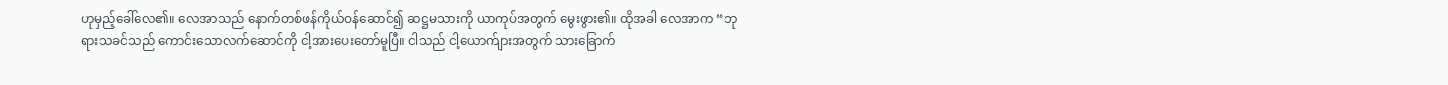ဟုမှည့်ခေါ်လေ၏။ လေအာသည် နောက်တစ်ဖန်ကိုယ်ဝန်ဆောင်၍ ဆဋ္ဌမသားကို ယာကုပ်အတွက် မွေးဖွား၏။ ထိုအခါ လေအာက “ဘုရားသခင်သည် ကောင်းသောလက်ဆောင်ကို ငါ့အားပေးတော်မူပြီ။ ငါသည် ငါ့ယောက်ျားအတွက် သားခြောက်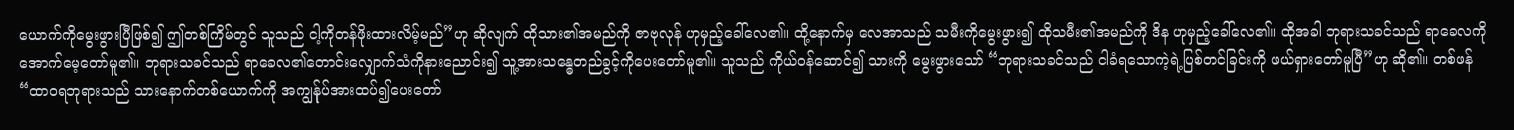ယောက်ကိုမွေးဖွားပြီဖြစ်၍ ဤတစ်ကြိမ်တွင် သူသည် ငါ့ကိုတန်ဖိုးထားလိမ့်မည်”ဟု ဆိုလျက် ထိုသား၏အမည်ကို ဇာဗုလုန် ဟုမှည့်ခေါ်လေ၏။ ထို့နောက်မှ လေအာသည် သမီးကိုမွေးဖွား၍ ထိုသမီး၏အမည်ကို ဒိန ဟုမှည့်ခေါ်လေ၏။ ထိုအခါ ဘုရားသခင်သည် ရာခေလကိုအောက်မေ့တော်မူ၏။ ဘုရားသခင်သည် ရာခေလ၏တောင်းလျှောက်သံကိုနားညောင်း၍ သူ့အားသန္ဓေတည်ခွင့်ကိုပေးတော်မူ၏။ သူသည် ကိုယ်ဝန်ဆောင်၍ သားကို မွေးဖွားသော် “ဘုရားသခင်သည် ငါခံရသောကဲ့ရဲ့ပြစ်တင်ခြင်းကို ဖယ်ရှားတော်မူပြီ”ဟု ဆို၏။ တစ်ဖန် “ထာဝရဘုရားသည် သားနောက်တစ်ယောက်ကို အကျွန်ုပ်အားထပ်၍ပေးတော်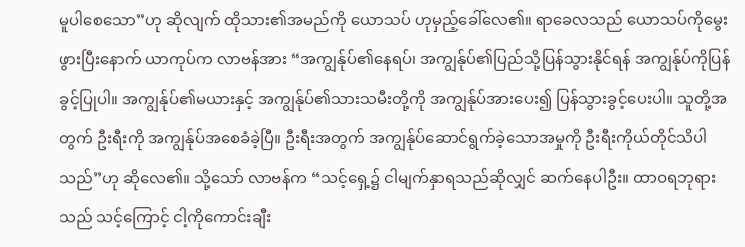မူပါစေသော”ဟု ဆိုလျက် ထိုသား၏အမည်ကို ယောသပ် ဟုမှည့်ခေါ်လေ၏။ ရာခေလသည် ယောသပ်ကိုမွေးဖွားပြီးနောက် ယာကုပ်က လာဗန်အား “အကျွန်ုပ်၏နေရပ်၊ အကျွန်ုပ်၏ပြည်သို့ပြန်သွားနိုင်ရန် အကျွန်ုပ်ကိုပြန်ခွင့်ပြုပါ။ အကျွန်ုပ်၏မယားနှင့် အကျွန်ုပ်၏သားသမီးတို့ကို အကျွန်ုပ်အားပေး၍ ပြန်သွားခွင့်ပေးပါ။ သူတို့အတွက် ဦးရီးကို အကျွန်ုပ်အစေခံခဲ့ပြီ။ ဦးရီးအတွက် အကျွန်ုပ်ဆောင်ရွက်ခဲ့သောအမှုကို ဦးရီးကိုယ်တိုင်သိပါသည်”ဟု ဆိုလေ၏။ သို့သော် လာဗန်က “သင့်ရှေ့၌ ငါမျက်နှာရသည်ဆိုလျှင် ဆက်နေပါဦး။ ထာဝရဘုရားသည် သင့်ကြောင့် ငါ့ကိုကောင်းချီး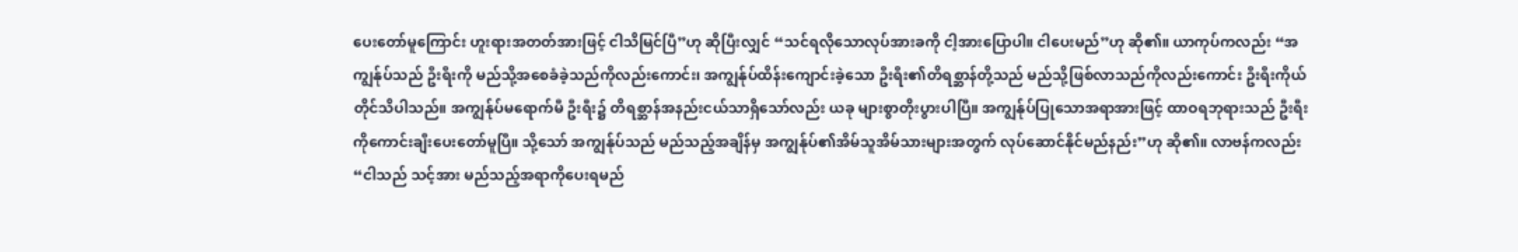ပေးတော်မူကြောင်း ဟူးရားအတတ်အားဖြင့် ငါသိမြင်ပြီ”ဟု ဆိုပြီးလျှင် “သင်ရလိုသောလုပ်အားခကို ငါ့အားပြောပါ။ ငါပေးမည်”ဟု ဆို၏။ ယာကုပ်ကလည်း “အကျွန်ုပ်သည် ဦးရီးကို မည်သို့အစေခံခဲ့သည်ကိုလည်းကောင်း၊ အကျွန်ုပ်ထိန်းကျောင်းခဲ့သော ဦးရီး၏တိရစ္ဆာန်တို့သည် မည်သို့ဖြစ်လာသည်ကိုလည်းကောင်း ဦးရီးကိုယ်တိုင်သိပါသည်။ အကျွန်ုပ်မရောက်မီ ဦးရီး၌ တိရစ္ဆာန်အနည်းငယ်သာရှိသော်လည်း ယခု များစွာတိုးပွားပါပြီ။ အကျွန်ုပ်ပြုသောအရာအားဖြင့် ထာဝရဘုရားသည် ဦးရီးကိုကောင်းချီးပေးတော်မူပြီ။ သို့သော် အကျွန်ုပ်သည် မည်သည့်အချိန်မှ အကျွန်ုပ်၏အိမ်သူအိမ်သားများအတွက် လုပ်ဆောင်နိုင်မည်နည်း”ဟု ဆို၏။ လာဗန်ကလည်း “ငါသည် သင့်အား မည်သည့်အရာကိုပေးရမည်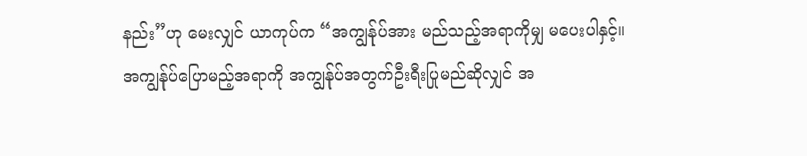နည်း”ဟု မေးလျှင် ယာကုပ်က “အကျွန်ုပ်အား မည်သည့်အရာကိုမျှ မပေးပါနှင့်။ အကျွန်ုပ်ပြောမည့်အရာကို အကျွန်ုပ်အတွက်ဦးရီးပြုမည်ဆိုလျှင် အ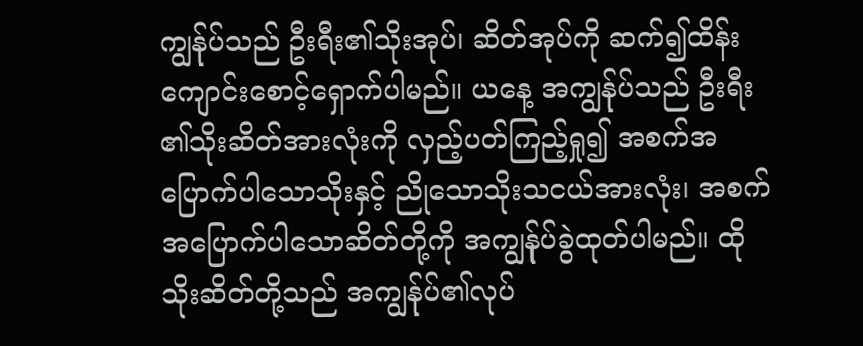ကျွန်ုပ်သည် ဦးရီး၏သိုးအုပ်၊ ဆိတ်အုပ်ကို ဆက်၍ထိန်းကျောင်းစောင့်ရှောက်ပါမည်။ ယနေ့ အကျွန်ုပ်သည် ဦးရီး၏သိုးဆိတ်အားလုံးကို လှည့်ပတ်ကြည့်ရှု၍ အစက်အပြောက်ပါသောသိုးနှင့် ညိုသောသိုးသငယ်အားလုံး၊ အစက်အပြောက်ပါသောဆိတ်တို့ကို အကျွန်ုပ်ခွဲထုတ်ပါမည်။ ထိုသိုးဆိတ်တို့သည် အကျွန်ုပ်၏လုပ်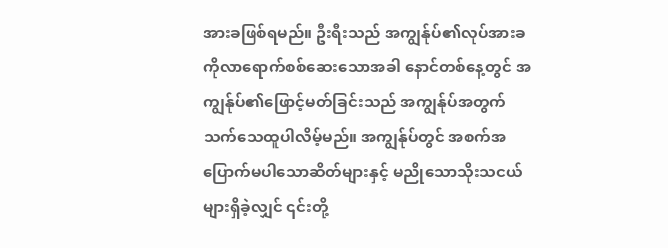အားခဖြစ်ရမည်။ ဦးရီးသည် အကျွန်ုပ်၏လုပ်အားခကိုလာရောက်စစ်ဆေးသောအခါ နောင်တစ်နေ့တွင် အကျွန်ုပ်၏ဖြောင့်မတ်ခြင်းသည် အကျွန်ုပ်အတွက်သက်သေထူပါလိမ့်မည်။ အကျွန်ုပ်တွင် အစက်အပြောက်မပါသောဆိတ်များနှင့် မညိုသောသိုးသငယ်များရှိခဲ့လျှင် ၎င်းတို့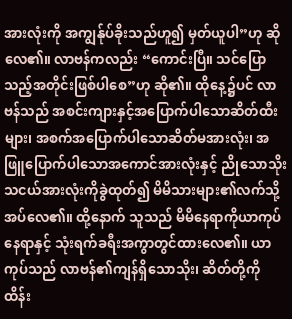အားလုံးကို အကျွန်ုပ်ခိုးသည်ဟူ၍ မှတ်ယူပါ”ဟု ဆိုလေ၏။ လာဗန်ကလည်း “ကောင်းပြီ။ သင်ပြောသည့်အတိုင်းဖြစ်ပါစေ”ဟု ဆို၏။ ထိုနေ့၌ပင် လာဗန်သည် အစင်းကျားနှင့်အပြောက်ပါသောဆိတ်ထီးများ၊ အစက်အပြောက်ပါသောဆိတ်မအားလုံး၊ အဖြူပြောက်ပါသောအကောင်အားလုံးနှင့် ညိုသောသိုးသငယ်အားလုံးကိုခွဲထုတ်၍ မိမိသားများ၏လက်သို့ အပ်လေ၏။ ထို့နောက် သူသည် မိမိနေရာကိုယာကုပ်နေရာနှင့် သုံးရက်ခရီးအကွာတွင်ထားလေ၏။ ယာကုပ်သည် လာဗန်၏ကျန်ရှိသောသိုး၊ ဆိတ်တို့ကို ထိန်း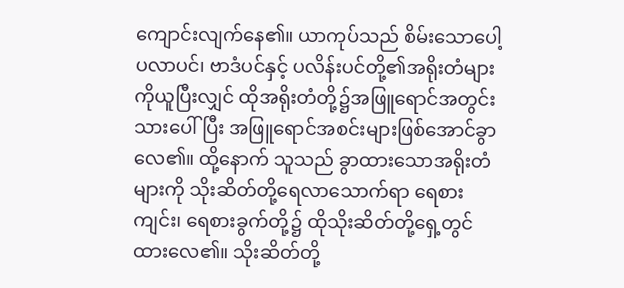ကျောင်းလျက်နေ၏။ ယာကုပ်သည် စိမ်းသောပေါ့ပလာပင်၊ ဗာဒံပင်နှင့် ပလိန်းပင်တို့၏အရိုးတံများကိုယူပြီးလျှင် ထိုအရိုးတံတို့၌အဖြူရောင်အတွင်းသားပေါ်ပြီး အဖြူရောင်အစင်းများဖြစ်အောင်ခွာလေ၏။ ထို့နောက် သူသည် ခွာထားသောအရိုးတံများကို သိုးဆိတ်တို့ရေလာသောက်ရာ ရေစားကျင်း၊ ရေစားခွက်တို့၌ ထိုသိုးဆိတ်တို့ရှေ့တွင်ထားလေ၏။ သိုးဆိတ်တို့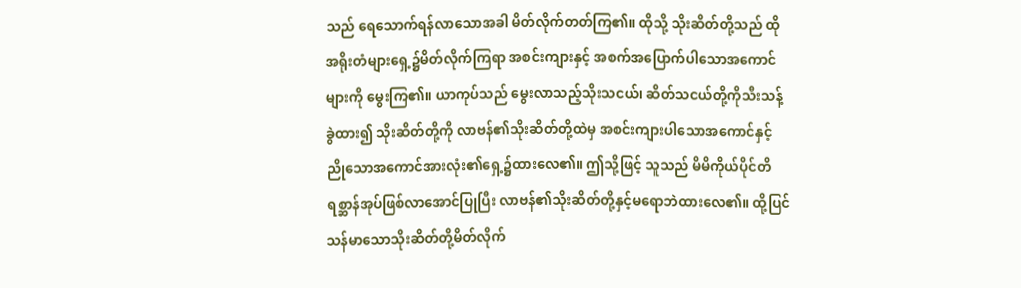သည် ရေသောက်ရန်လာသောအခါ မိတ်လိုက်တတ်ကြ၏။ ထိုသို့ သိုးဆိတ်တို့သည် ထိုအရိုးတံများရှေ့၌မိတ်လိုက်ကြရာ အစင်းကျားနှင့် အစက်အပြောက်ပါသောအကောင်များကို မွေးကြ၏။ ယာကုပ်သည် မွေးလာသည့်သိုးသငယ်၊ ဆိတ်သငယ်တို့ကိုသီးသန့်ခွဲထား၍ သိုးဆိတ်တို့ကို လာဗန်၏သိုးဆိတ်တို့ထဲမှ အစင်းကျားပါသောအကောင်နှင့် ညိုသောအကောင်အားလုံး၏ရှေ့၌ထားလေ၏။ ဤသို့ဖြင့် သူသည် မိမိကိုယ်ပိုင်တိရစ္ဆာန်အုပ်ဖြစ်လာအောင်ပြုပြီး လာဗန်၏သိုးဆိတ်တို့နှင့်မရောဘဲထားလေ၏။ ထို့ပြင် သန်မာသောသိုးဆိတ်တို့မိတ်လိုက်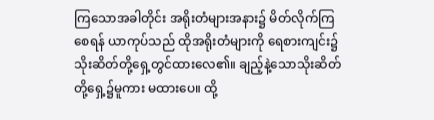ကြသောအခါတိုင်း အရိုးတံများအနား၌ မိတ်လိုက်ကြစေရန် ယာကုပ်သည် ထိုအရိုးတံများကို ရေစားကျင်း၌ သိုးဆိတ်တို့ရှေ့တွင်ထားလေ၏။ ချည့်နဲ့သောသိုးဆိတ်တို့ရှေ့၌မူကား မထားပေ။ ထို့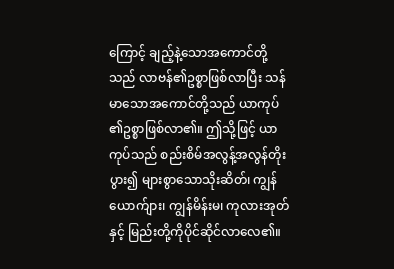ကြောင့် ချည့်နဲ့သောအကောင်တို့သည် လာဗန်၏ဥစ္စာဖြစ်လာပြီး သန်မာသောအကောင်တို့သည် ယာကုပ်၏ဥစ္စာဖြစ်လာ၏။ ဤသို့ဖြင့် ယာကုပ်သည် စည်းစိမ်အလွန့်အလွန်တိုးပွား၍ များစွာသောသိုးဆိတ်၊ ကျွန်ယောက်ျား၊ ကျွန်မိန်းမ၊ ကုလားအုတ်နှင့် မြည်းတို့ကိုပိုင်ဆိုင်လာလေ၏။